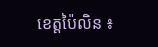ខេត្តប៉ៃលិន ៖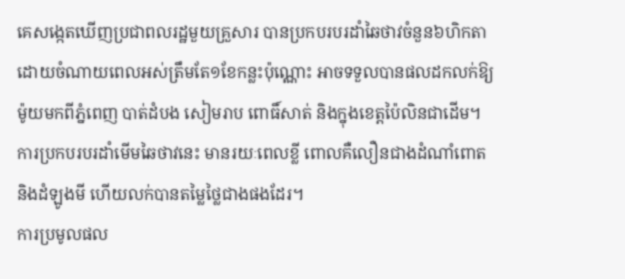គេសង្កេតឃើញប្រជាពលរដ្ឋមួយគ្រួសារ បានប្រកបរបរដាំឆៃថាវចំនួន៦ហិកតា ដោយចំណាយពេលអស់ត្រឹមតែ១ខែកន្លះប៉ុណ្ណោះ អាចទទួលបានផលដកលក់ឱ្យម៉ូយមកពីភ្នំពេញ បាត់ដំបង សៀមរាប ពោធិ៍សាត់ និងក្នុងខេត្តប៉ៃលិនជាដើម។ ការប្រកបរបរដាំមើមឆៃថាវនេះ មានរយៈពេលខ្លី ពោលគឺលឿនជាងដំណាំពោត និងដំឡូងមី ហើយលក់បានតម្លៃថ្លៃជាងផងដែរ។
ការប្រមូលផល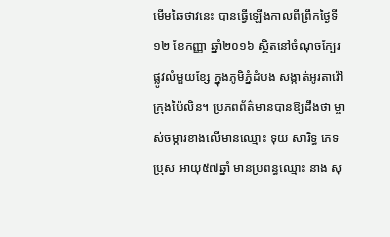មើមឆៃថាវនេះ បានធ្វើឡើងកាលពីព្រឹកថ្ងៃទី១២ ខែកញ្ញា ឆ្នាំ២០១៦ ស្ថិតនៅចំណុចក្បែរផ្លូវលំមួយខ្សែ ក្នុងភូមិភ្នំដំបង សង្កាត់អូរតាវ៉ៅ ក្រុងប៉ៃលិន។ ប្រភពព័ត៌មានបានឱ្យដឹងថា ម្ចាស់ចម្ការខាងលើមានឈ្មោះ ទុយ សារិទ្ធ ភេទប្រុស អាយុ៥៧ឆ្នាំ មានប្រពន្ធឈ្មោះ នាង សុ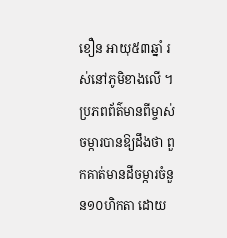ខឿន អាយុ៥៣ឆ្នាំ រស់នៅភូមិខាងលើ ។ ប្រភពព័ត៌មានពីម្ចាស់ចម្ការបានឱ្យដឹងថា ពួកគាត់មានដីចម្ការចំនួន១០ហិកតា ដោយ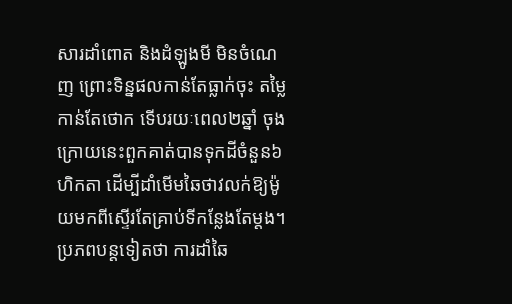សារដាំពោត និងដំឡូងមី មិនចំណេញ ព្រោះទិន្នផលកាន់តែធ្លាក់ចុះ តម្លៃកាន់តែថោក ទើបរយៈពេល២ឆ្នាំ ចុងក្រោយនេះពួកគាត់បានទុកដីចំនួន៦ហិកតា ដើម្បីដាំមើមឆៃថាវលក់ឱ្យម៉ូយមកពីស្ទើរតែគ្រាប់ទីកន្លែងតែម្តង។
ប្រភពបន្តទៀតថា ការដាំឆៃ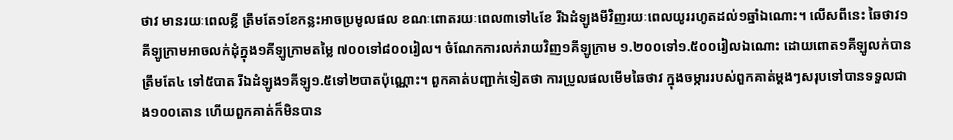ថាវ មានរយៈពេលខ្លី ត្រឹមតែ១ខែកន្លះអាចប្រមូលផល ខណៈពោតរយៈពេល៣ទៅ៤ខែ រីឯដំឡូងមីវិញរយៈពេលយូររហូតដល់១ឆ្នាំឯណោះ។ លើសពីនេះ ឆៃថាវ១គីឡូក្រាមអាចលក់ដុំក្នុង១គីឡូក្រាមតម្លៃ ៧០០ទៅ៨០០រៀល។ ចំណែកការលក់រាយវិញ១គីឡូក្រាម ១.២០០ទៅ១.៥០០រៀលឯណោះ ដោយពោត១គីឡូលក់បានត្រឹមតែ៤ ទៅ៥បាត រីឯដំឡូង១គីឡូ១.៥ទៅ២បាតប៉ុណ្ណោះ។ ពួកគាត់បញ្ជាក់ទៀតថា ការប្រូលផលមើមឆៃថាវ ក្នុងចម្ការរបស់ពួកគាត់ម្តងៗសរុបទៅបានទទួលជាង១០០តោន ហើយពួកគាត់ក៏មិនបាន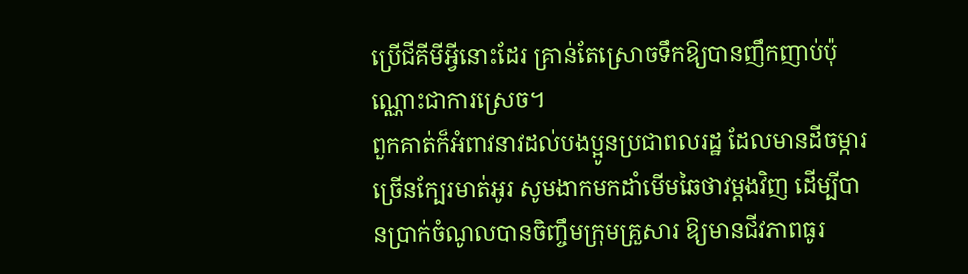ប្រើជីគីមីអ្វីនោះដែរ គ្រាន់តែស្រោចទឹកឱ្យបានញឹកញាប់ប៉ុណ្ណោះជាការស្រេច។
ពួកគាត់ក៏អំពាវនាវដល់បងប្អូនប្រជាពលរដ្ឋ ដែលមានដីចម្ការច្រើនក្បែរមាត់អូរ សូមងាកមកដាំមើមឆៃថាវម្តងវិញ ដើម្បីបានប្រាក់ចំណូលបានចិញ្ចឹមក្រុមគ្រួសារ ឱ្យមានជីវភាពធូរ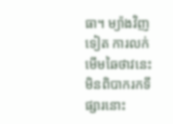ធា។ ម្យ៉ាងវិញទៀត ការលក់មើមឆៃថាវនេះ មិនពិបាករកទីផ្សារនោះ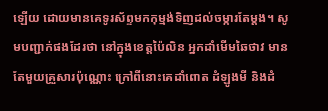ឡើយ ដោយមានគេទូរស័ព្ទមកកុម្មង់ទិញដល់ចម្ការតែម្តង។ សូមបញ្ជាក់ផងដែរថា នៅក្នុងខេត្តប៉ៃលិន អ្នកដាំមើមឆៃថាវ មានតែមួយគ្រួសារប៉ុណ្ណោះ ក្រៅពីនោះគេដាំពោត ដំឡូងមី និងដំ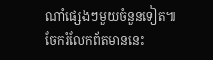ណាំផ្សេងៗមួយចំនួនទៀត៕
ចែករំលែកព័តមាននេះ